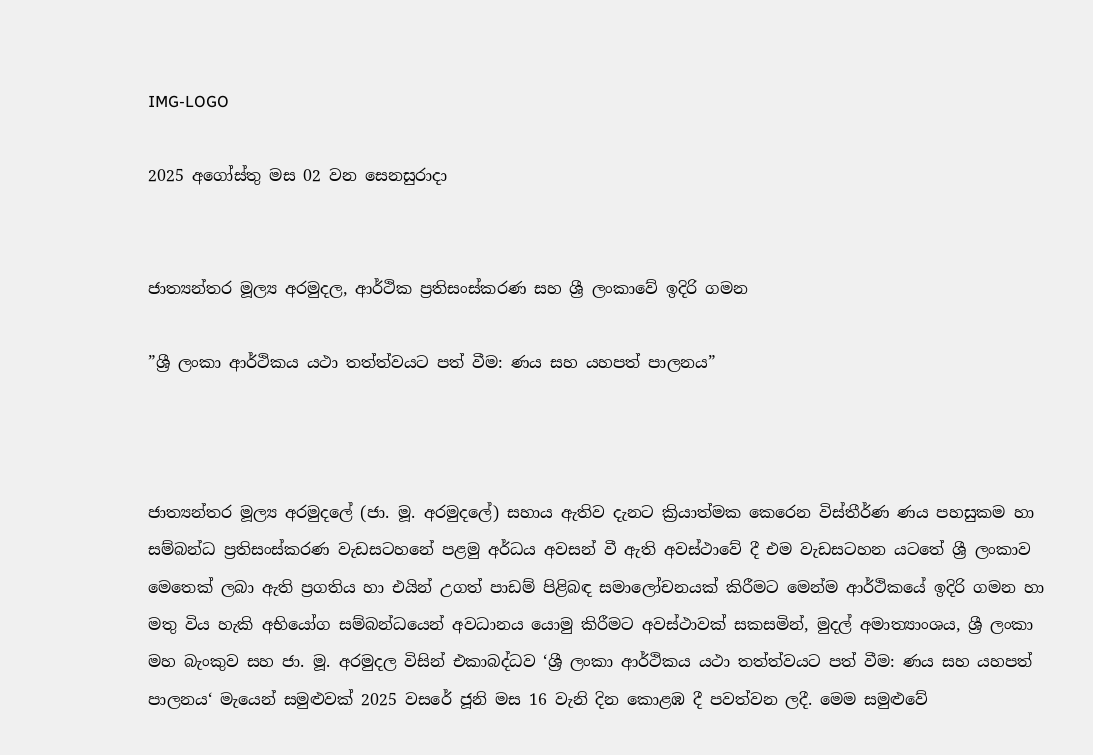IMG-LOGO

2025 අගෝස්තු මස 02 වන සෙනසුරාදා


ජාත්‍යන්තර මූල්‍ය අරමුදල, ආර්ථික ප්‍රතිසංස්කරණ සහ ශ්‍රී ලංකාවේ ඉදිරි ගමන

”ශ්‍රී ලංකා ආර්ථිකය යථා තත්ත්වයට පත් වීම: ණය සහ යහපත් පාලනය”



ජාත්‍යන්තර මූල්‍ය අරමුදලේ (ජා. මූ. අරමුදලේ) සහාය ඇතිව දැනට ක්‍රියාත්මක කෙරෙන විස්තීර්ණ ණය පහසුකම හා සම්බන්ධ ප්‍රතිසංස්කරණ වැඩසටහනේ පළමු අර්ධය අවසන් වී ඇති අවස්ථාවේ දී එම වැඩසටහන යටතේ ශ්‍රී ලංකාව මෙතෙක් ලබා ඇති ප්‍රගතිය හා එයින් උගත් පාඩම් පිළිබඳ සමාලෝචනයක් කිරීමට මෙන්ම ආර්ථිකයේ ඉදිරි ගමන හා මතු විය හැකි අභියෝග සම්බන්ධයෙන් අවධානය යොමු කිරීමට අවස්ථාවක් සකසමින්, මුදල් අමාත්‍යාංශය, ශ්‍රී ලංකා මහ බැංකුව සහ ජා. මූ. අරමුදල විසින් එකාබද්ධව ‘ශ්‍රී ලංකා ආර්ථිකය යථා තත්ත්වයට පත් වීම: ණය සහ යහපත් පාලනය‘ මැයෙන් සමුළුවක් 2025 වසරේ ජූනි මස 16 වැනි දින කොළඹ දී පවත්වන ලදී. මෙම සමුළුවේ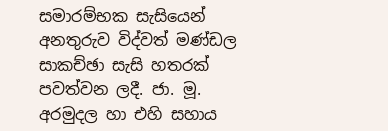සමාරම්භක සැසියෙන් අනතුරුව විද්වත් මණ්ඩල සාකච්ඡා සැසි හතරක් පවත්වන ලදී. ජා. මූ. අරමුදල හා එහි සහාය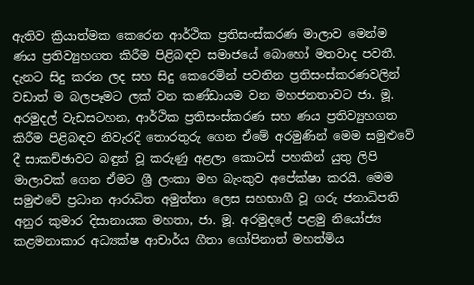ඇතිව ක්‍රියාත්මක කෙරෙන ආර්ථික ප්‍රතිසංස්කරණ මාලාව මෙන්ම ණය ප්‍රතිව්‍යුහගත කිරීම පිළිබඳව සමාජයේ බොහෝ මතවාද පවතී. දැනට සිදු කරන ලද සහ සිදු කෙරෙමින් පවතින ප්‍රතිසංස්කරණවලින් වඩාත් ම බලපෑමට ලක් වන කණ්ඩායම වන මහජනතාවට ජා. මූ. අරමුදල් වැඩසටහන, ආර්ථික ප්‍රතිසංස්කරණ සහ ණය ප්‍රතිව්‍යුහගත කිරීම පිළිබඳව නිවැරදි තොරතුරු ගෙන ඒමේ අරමුණින් මෙම සමුළුවේ දී සාකච්ඡාවට බඳුන් වූ කරුණු අළලා කොටස් පහකින් යුතු ලිපි මාලාවක් ගෙන ඒමට ශ්‍රී ලංකා මහ බැංකුව අපේක්ෂා කරයි. මෙම සමුළුවේ ප්‍රධාන ආරාධිත අමුත්තා ලෙස සහභාගී වූ ගරු ජනාධිපති අනුර කුමාර දිසානායක මහතා, ජා. මූ. අරමුදලේ පළමු නියෝජ්‍ය කළමනාකාර අධ්‍යක්ෂ ආචාර්ය ගීතා ගෝපිනාත් මහත්මිය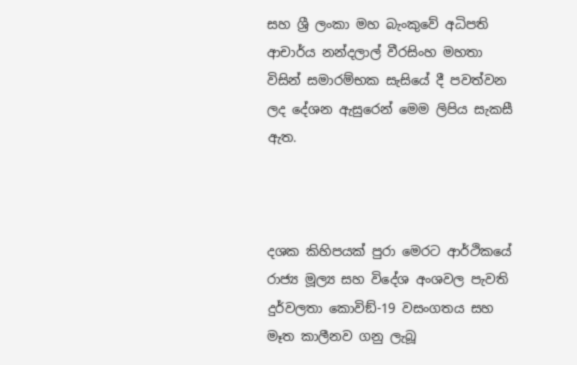සහ ශ්‍රී ලංකා මහ බැංකුවේ අධිපති ආචාර්ය නන්දලාල් වීරසිංහ මහතා විසින් සමාරම්භක සැසියේ දී පවත්වන ලද දේශන ඇසුරෙන් මෙම ලිපිය සැකසී ඇත.



දශක කිහිපයක් පුරා මෙරට ආර්ථිකයේ රාජ්‍ය මූල්‍ය සහ විදේශ අංශවල පැවති දුර්වලතා කොවිඞ්-19 වසංගතය සහ මෑත කාලීනව ගනු ලැබූ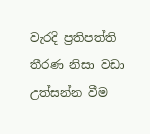වැරදි ප්‍රතිපත්ති තීරණ නිසා වඩා උත්සන්න වීම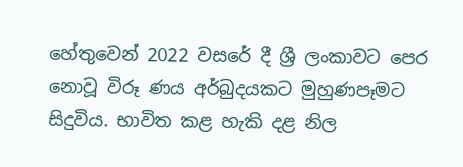හේතුවෙන් 2022 වසරේ දී ශ්‍රී ලංකාවට පෙර නොවූ විරූ ණය අර්බුදයකට මුහුණපෑමට සිදුවිය. භාවිත කළ හැකි දළ නිල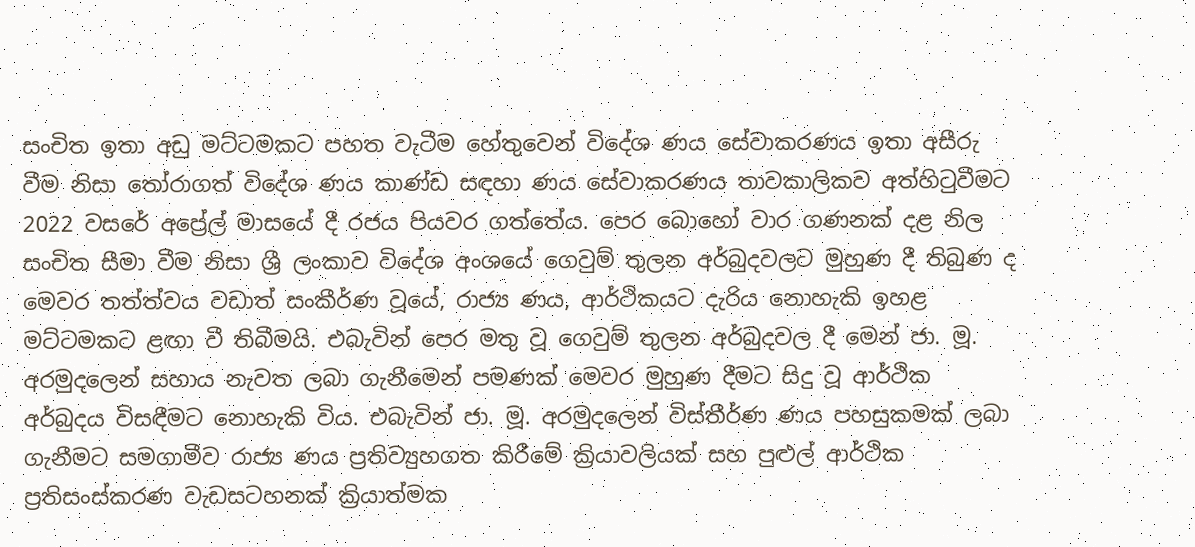සංචිත ඉතා අඩු මට්ටමකට පහත වැටීම හේතුවෙන් විදේශ ණය සේවාකරණය ඉතා අසීරු වීම නිසා තෝරාගත් විදේශ ණය කාණ්ඩ සඳහා ණය සේවාකරණය තාවකාලිකව අත්හිටුවීමට 2022 වසරේ අප්‍රේල් මාසයේ දී රජය පියවර ගත්තේය. පෙර බොහෝ වාර ගණනක් දළ නිල සංචිත සීමා වීම නිසා ශ්‍රී ලංකාව විදේශ අංශයේ ගෙවුම් තුලන අර්බුදවලට මුහුණ දී තිබුණ ද මෙවර තත්ත්වය වඩාත් සංකීර්ණ වූයේ, රාජ්‍ය ණය, ආර්ථිකයට දැරිය නොහැකි ඉහළ මට්ටමකට ළඟා වී තිබීමයි. එබැවින් පෙර මතු වූ ගෙවුම් තුලන අර්බුදවල දී මෙන් ජා. මූ. අරමුදලෙන් සහාය නැවත ලබා ගැනීමෙන් පමණක් මෙවර මුහුණ දීමට සිදු වූ ආර්ථික අර්බුදය විසඳීමට නොහැකි විය. එබැවින් ජා. මූ. අරමුදලෙන් විස්තීර්ණ ණය පහසුකමක් ලබා ගැනීමට සමගාමීව රාජ්‍ය ණය ප්‍රතිව්‍යුහගත කිරීමේ ක්‍රියාවලියක් සහ පුළුල් ආර්ථික ප්‍රතිසංස්කරණ වැඩසටහනක් ක්‍රියාත්මක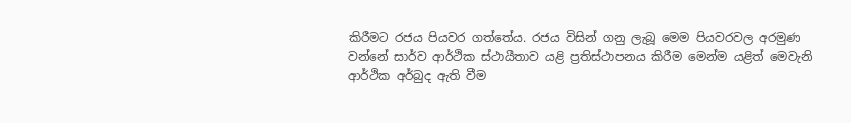කිරීමට රජය පියවර ගත්තේය. රජය විසින් ගනු ලැබූ මෙම පියවරවල අරමුණ වන්නේ සාර්ව ආර්ථික ස්ථායීතාව යළි ප්‍රතිස්ථාපනය කිරීම මෙන්ම යළිත් මෙවැනි ආර්ථික අර්බුද ඇති වීම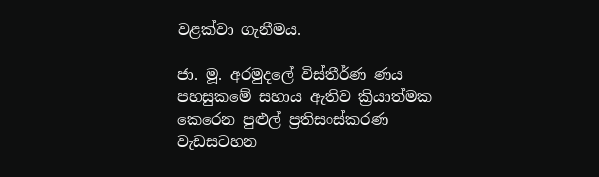වළක්වා ගැනීමය.

ජා. මූ. අරමුදලේ විස්තීර්ණ ණය පහසුකමේ සහාය ඇතිව ක්‍රියාත්මක කෙරෙන පුළුල් ප්‍රතිසංස්කරණ වැඩසටහන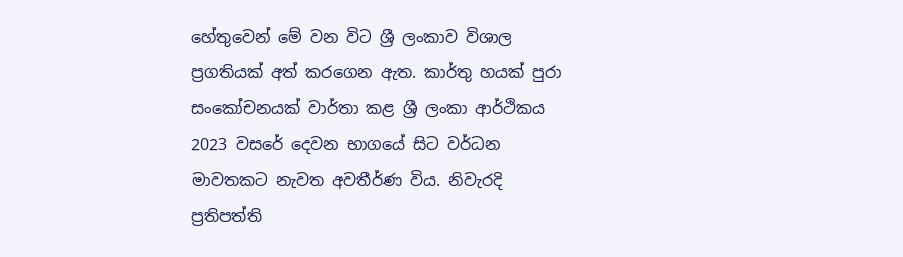හේතුවෙන් මේ වන විට ශ්‍රී ලංකාව විශාල ප්‍රගතියක් අත් කරගෙන ඇත. කාර්තු හයක් පුරා සංකෝචනයක් වාර්තා කළ ශ්‍රී ලංකා ආර්ථිකය 2023 වසරේ දෙවන භාගයේ සිට වර්ධන මාවතකට නැවත අවතීර්ණ විය. නිවැරදි ප්‍රතිපත්ති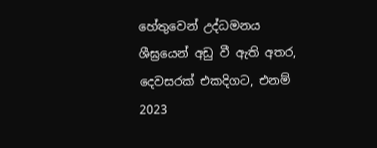හේතුවෙන් උද්ධමනය ශීඝ්‍රයෙන් අඩු වී ඇති අතර, දෙවසරක් එකදිගට, එනම් 2023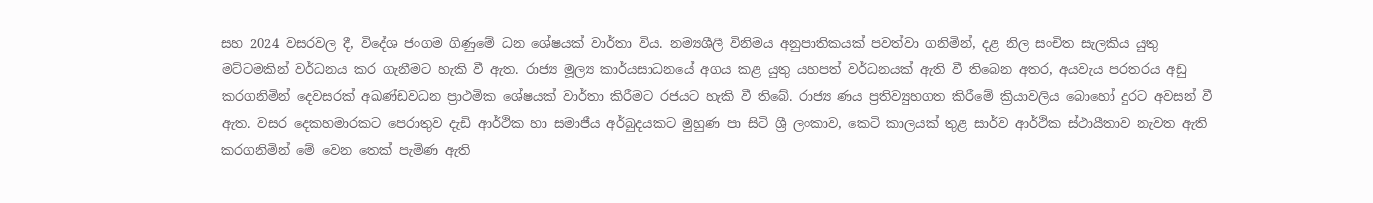සහ 2024 වසරවල දී, විදේශ ජංගම ගිණුමේ ධන ශේෂයක් වාර්තා විය. නම්‍යශීලී විනිමය අනුපාතිකයක් පවත්වා ගනිමින්, දළ නිල සංචිත සැලකිය යුතු මට්ටමකින් වර්ධනය කර ගැනීමට හැකි වී ඇත. රාජ්‍ය මූල්‍ය කාර්යසාධනයේ අගය කළ යුතු යහපත් වර්ධනයක් ඇති වී තිබෙන අතර, අයවැය පරතරය අඩු කරගනිමින් දෙවසරක් අඛණ්ඩවධන ප්‍රාථමික ශේෂයක් වාර්තා කිරීමට රජයට හැකි වී තිබේ. රාජ්‍ය ණය ප්‍රතිව්‍යුහගත කිරීමේ ක්‍රියාවලිය බොහෝ දුරට අවසන් වී ඇත. වසර දෙකහමාරකට පෙරාතුව දැඩි ආර්ථික හා සමාජීය අර්බුදයකට මුහුණ පා සිටි ශ්‍රී ලංකාව, කෙටි කාලයක් තුළ සාර්ව ආර්ථික ස්ථායීතාව නැවත ඇති කරගනිමින් මේ වෙන තෙක් පැමිණ ඇති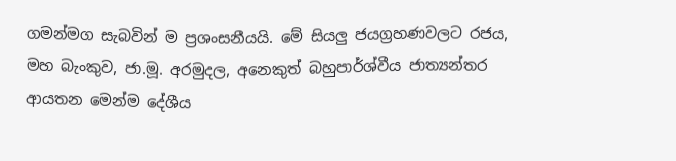ගමන්මග සැබවින් ම ප්‍රශංසනීයයි. මේ සියලු‍ ජයග්‍රහණවලට රජය, මහ බැංකුව, ජා.මූ. අරමුදල, අනෙකුත් බහුපාර්ශ්වීය ජාත්‍යන්තර ආයතන මෙන්ම දේශීය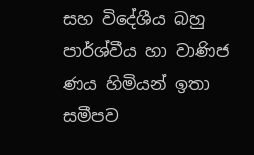සහ විදේශීය බහු පාර්ශ්වීය හා වාණිජ ණය හිමියන් ඉතා සමීපව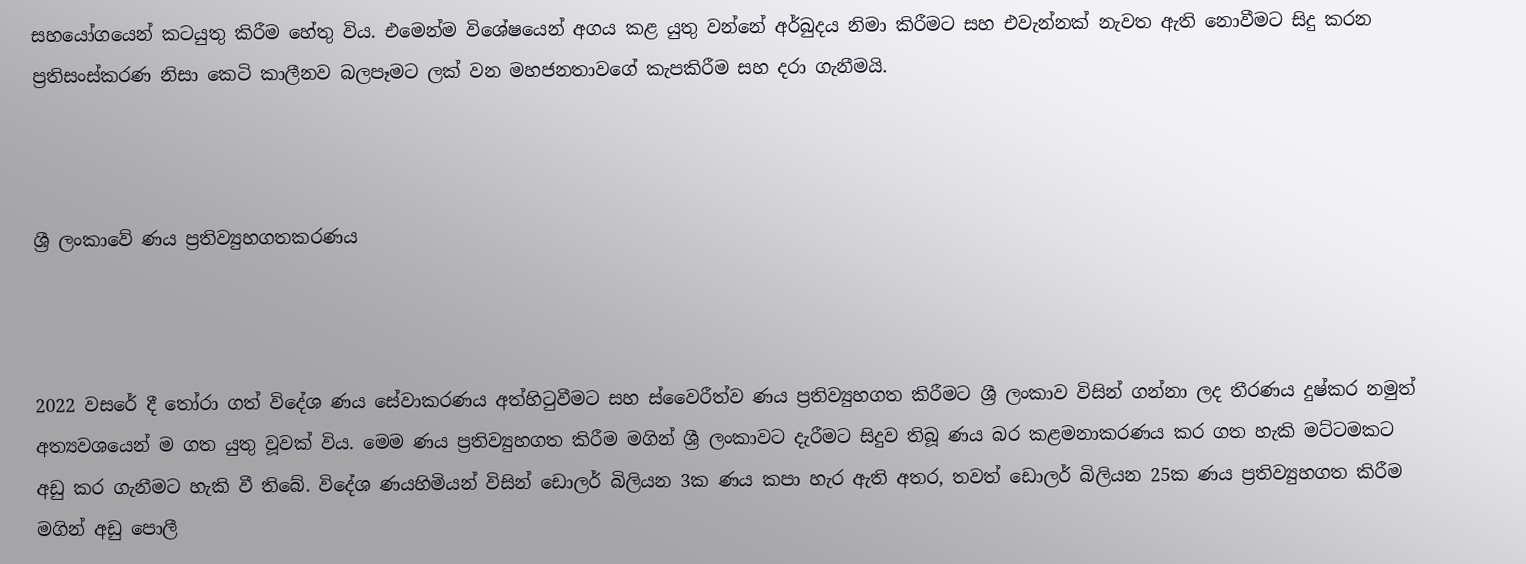සහයෝගයෙන් කටයුතු කිරීම හේතු විය. එමෙන්ම විශේෂයෙන් අගය කළ යුතු වන්නේ අර්බුදය නිමා කිරීමට සහ එවැන්නක් නැවත ඇති නොවීමට සිදු කරන ප්‍රතිසංස්කරණ නිසා කෙටි කාලීනව බලපෑමට ලක් වන මහජනතාවගේ කැපකිරීම සහ දරා ගැනීමයි.



ශ්‍රී ලංකාවේ ණය ප්‍රතිව්‍යුහගතකරණය



2022 වසරේ දී තෝරා ගත් විදේශ ණය සේවාකරණය අත්හිටුවීමට සහ ස්වෛරීත්ව ණය ප්‍රතිව්‍යුහගත කිරීමට ශ්‍රී ලංකාව විසින් ගන්නා ලද තීරණය දුෂ්කර නමුත් අත්‍යවශයෙන් ම ගත යුතු වූවක් විය. මෙම ණය ප්‍රතිව්‍යුහගත කිරීම මගින් ශ්‍රී ලංකාවට දැරීමට සිදුව තිබූ ණය බර කළමනාකරණය කර ගත හැකි මට්ටමකට අඩු කර ගැනීමට හැකි වී තිබේ. විදේශ ණයහිමියන් විසින් ඩොලර් බිලියන 3ක ණය කපා හැර ඇති අතර, තවත් ඩොලර් බිලියන 25ක ණය ප්‍රතිව්‍යුහගත කිරීම මගින් අඩු පොලී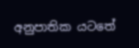අනුපාතික යටතේ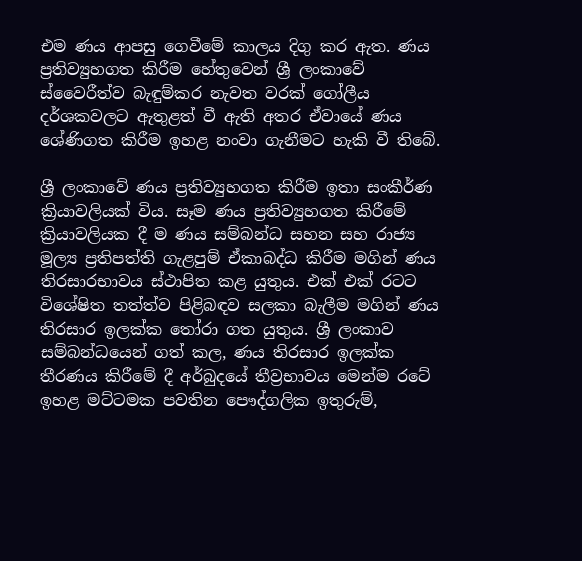එම ණය ආපසු ගෙවීමේ කාලය දිගු කර ඇත. ණය ප්‍රතිව්‍යුහගත කිරීම හේතුවෙන් ශ්‍රී ලංකාවේ ස්වෛරීත්ව බැඳුම්කර නැවත වරක් ගෝලීය දර්ශකවලට ඇතුළත් වී ඇති අතර ඒවායේ ණය ශේණිගත කිරීම ඉහළ නංවා ගැනීමට හැකි වී තිබේ.

ශ්‍රී ලංකාවේ ණය ප්‍රතිව්‍යුහගත කිරීම ඉතා සංකීර්ණ ක්‍රියාවලියක් විය. සෑම ණය ප්‍රතිව්‍යුහගත කිරීමේ ක්‍රියාවලියක දී ම ණය සම්බන්ධ සහන සහ රාජ්‍ය මූල්‍ය ප්‍රතිපත්ති ගැළපුම් ඒකාබද්ධ කිරීම මගින් ණය තිරසාරභාවය ස්ථාපිත කළ යුතුය. එක් එක් රටට විශේෂිත තත්ත්ව පිළිබඳව සලකා බැලීම මගින් ණය තිරසාර ඉලක්ක තෝරා ගත යුතුය. ශ්‍රී ලංකාව සම්බන්ධයෙන් ගත් කල, ණය තිරසාර ඉලක්ක තීරණය කිරීමේ දී අර්බුදයේ තීව්‍රභාවය මෙන්ම රටේ ඉහළ මට්ටමක පවතින පෞද්ගලික ඉතුරුම්,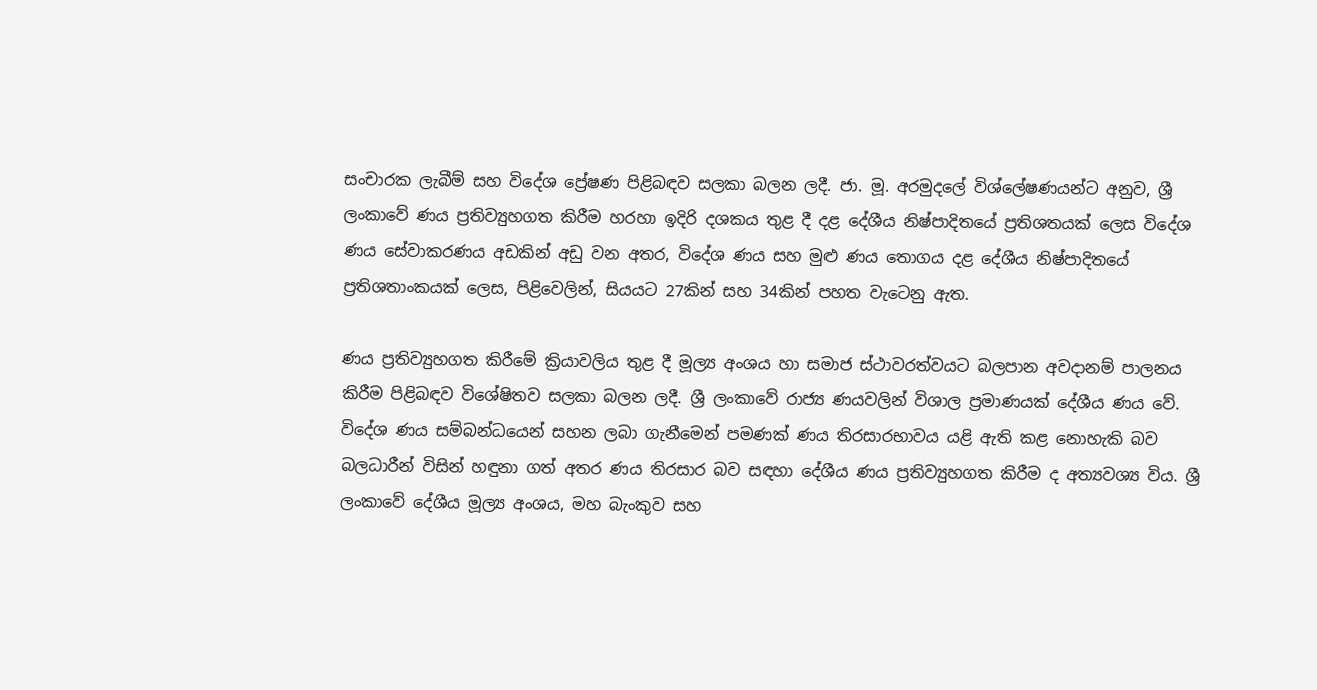සංචාරක ලැබීම් සහ විදේශ ප්‍රේෂණ පිළිබඳව සලකා බලන ලදී. ජා. මූ. අරමුදලේ විශ්ලේෂණයන්ට අනුව, ශ්‍රී ලංකාවේ ණය ප්‍රතිව්‍යුහගත කිරීම හරහා ඉදිරි දශකය තුළ දී දළ දේශීය නිෂ්පාදිතයේ ප්‍රතිශතයක් ලෙස විදේශ ණය සේවාකරණය අඩකින් අඩු වන අතර, විදේශ ණය සහ මුළු ණය තොගය දළ දේශීය නිෂ්පාදිතයේ ප්‍රතිශතාංකයක් ලෙස, පිළිවෙලින්, සියයට 27කින් සහ 34කින් පහත වැටෙනු ඇත.

ණය ප්‍රතිව්‍යුහගත කිරීමේ ක්‍රියාවලිය තුළ දී මූල්‍ය අංශය හා සමාජ ස්ථාවරත්වයට බලපාන අවදානම් පාලනය කිරීම පිළිබඳව විශේෂිතව සලකා බලන ලදී. ශ්‍රී ලංකාවේ රාජ්‍ය ණයවලින් විශාල ප්‍රමාණයක් දේශීය ණය වේ. විදේශ ණය සම්බන්ධයෙන් සහන ලබා ගැනීමෙන් පමණක් ණය තිරසාරභාවය යළි ඇති කළ නොහැකි බව බලධාරීන් විසින් හඳුනා ගත් අතර ණය තිරසාර බව සඳහා දේශීය ණය ප්‍රතිව්‍යුහගත කිරීම ද අත්‍යවශ්‍ය විය. ශ්‍රී ලංකාවේ දේශීය මූල්‍ය අංශය, මහ බැංකුව සහ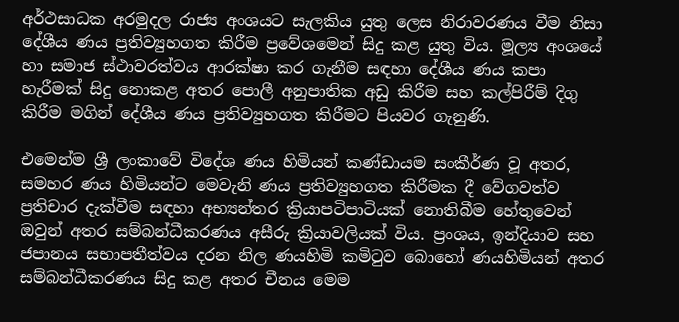අර්ථසාධක අරමුදල රාජ්‍ය අංශයට සැලකිය යුතු ලෙස නිරාවරණය වීම නිසා දේශීය ණය ප්‍රතිව්‍යුහගත කිරීම ප්‍රවේශමෙන් සිදු කළ යුතු විය. මූල්‍ය අංශයේ හා සමාජ ස්ථාවරත්වය ආරක්ෂා කර ගැනීම සඳහා දේශීය ණය කපා හැරීමක් සිදු නොකළ අතර පොලී අනුපාතික අඩු කිරීම සහ කල්පිරීම් දිගු කිරීම මගින් දේශීය ණය ප්‍රතිව්‍යුහගත කිරීමට පියවර ගැනුණි.

එමෙන්ම ශ්‍රී ලංකාවේ විදේශ ණය හිමියන් කණ්ඩායම සංකීර්ණ වූ අතර, සමහර ණය හිමියන්ට මෙවැනි ණය ප්‍රතිව්‍යුහගත කිරීමක දී වේගවත්ව ප්‍රතිචාර දැක්වීම සඳහා අභ්‍යන්තර ක්‍රියාපටිපාටියක් නොතිබීම හේතුවෙන් ඔවුන් අතර සම්බන්ධීකරණය අසීරු ක්‍රියාවලියක් විය. ප්‍රංශය, ඉන්දියාව සහ ජපානය සභාපතීත්වය දරන නිල ණයහිමි කමිටුව බොහෝ ණයහිමියන් අතර සම්බන්ධීකරණය සිදු කළ අතර චීනය මෙම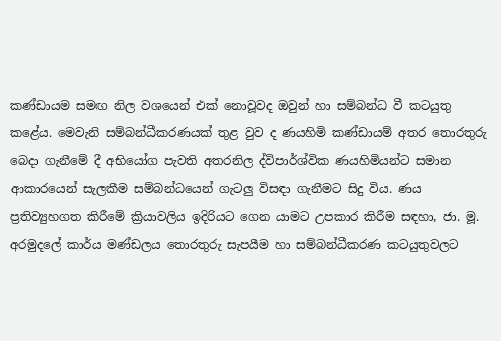කණ්ඩායම සමඟ නිල වශයෙන් එක් නොවූවද ඔවුන් හා සම්බන්ධ වී කටයුතු කළේය. මෙවැනි සම්බන්ධීකරණයක් තුළ වුව ද ණයහිමි කණ්ඩායම් අතර තොරතුරු බෙදා ගැනීමේ දී අභියෝග පැවති අතරනිල ද්විපාර්ශ්වික ණයහිමියන්ට සමාන ආකාරයෙන් සැලකීම සම්බන්ධයෙන් ගැටලු‍ විසඳා ගැනීමට සිදු විය. ණය ප්‍රතිව්‍යුහගත කිරීමේ ක්‍රියාවලිය ඉදිරියට ගෙන යාමට උපකාර කිරීම සඳහා, ජා. මූ. අරමුදලේ කාර්ය මණ්ඩලය තොරතුරු සැපයීම හා සම්බන්ධීකරණ කටයුතුවලට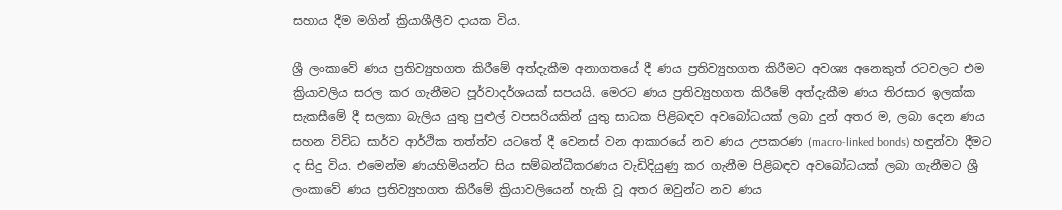සහාය දීම මගින් ක්‍රියාශීලීව දායක විය.

ශ්‍රී ලංකාවේ ණය ප්‍රතිව්‍යුහගත කිරීමේ අත්දැකීම අනාගතයේ දී ණය ප්‍රතිව්‍යුහගත කිරීමට අවශ්‍ය අනෙකුත් රටවලට එම ක්‍රියාවලිය සරල කර ගැනීමට පූර්වාදර්ශයක් සපයයි. මෙරට ණය ප්‍රතිව්‍යුහගත කිරීමේ අත්දැකීම ණය තිරසාර ඉලක්ක සැකසීමේ දී සලකා බැලිය යුතු පුළුල් වපසරියකින් යුතු සාධක පිළිබඳව අවබෝධයක් ලබා දුන් අතර ම, ලබා දෙන ණය සහන විවිධ සාර්ව ආර්ථික තත්ත්ව යටතේ දී වෙනස් වන ආකාරයේ නව ණය උපකරණ (macro-linked bonds) හඳුන්වා දීමට ද සිදු විය. එමෙන්ම ණයහිමියන්ට සිය සම්බන්ධීකරණය වැඩිදියුණු කර ගැනීම පිළිබඳව අවබෝධයක් ලබා ගැනීමට ශ්‍රී ලංකාවේ ණය ප්‍රතිව්‍යුහගත කිරීමේ ක්‍රියාවලියෙන් හැකි වූ අතර ඔවුන්ට නව ණය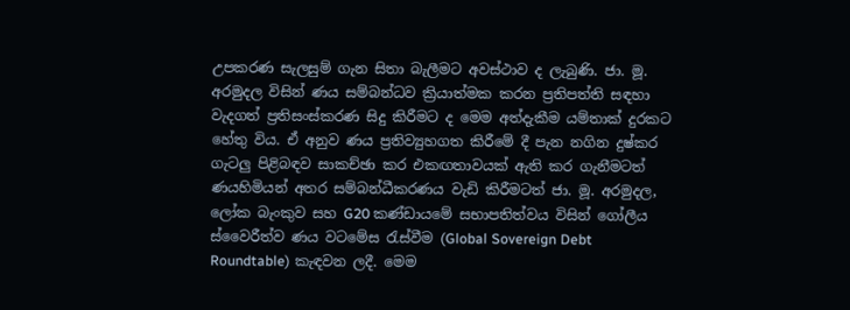උපකරණ සැලසුම් ගැන සිතා බැලීමට අවස්ථාව ද ලැබුණි. ජා. මූ. අරමුදල විසින් ණය සම්බන්ධව ක්‍රියාත්මක කරන ප්‍රතිපත්ති සඳහා වැදගත් ප්‍රතිසංස්කරණ සිදු කිරීමට ද මෙම අත්දැකීම යම්තාක් දුරකට හේතු විය. ඒ අනුව ණය ප්‍රතිව්‍යුහගත කිරීමේ දී පැන නගින දුෂ්කර ගැටලු‍ පිළිබඳව සාකච්ඡා කර එකඟතාවයක් ඇති කර ගැනීමටත් ණයහිමියන් අතර සම්බන්ධීකරණය වැඩි කිරීමටත් ජා. මූ. අරමුදල, ලෝක බැංකුව සහ G20 කණ්ඩායමේ සභාපතිත්වය විසින් ගෝලීය ස්වෛරීත්ව ණය වටමේස රැස්වීම (Global Sovereign Debt Roundtable) කැඳවන ලදී. මෙම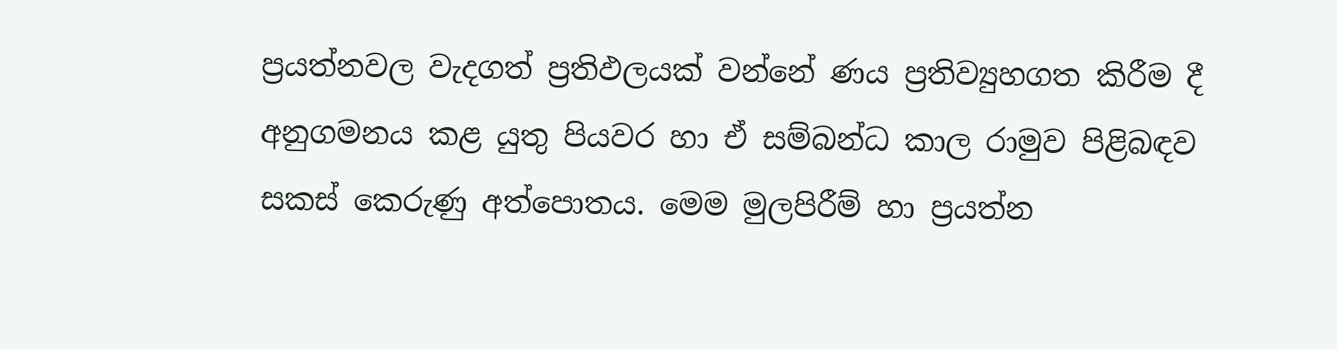ප්‍රයත්නවල වැදගත් ප්‍රතිඵලයක් වන්නේ ණය ප්‍රතිව්‍යුහගත කිරීම දී අනුගමනය කළ යුතු පියවර හා ඒ සම්බන්ධ කාල රාමුව පිළිබඳව සකස් කෙරුණු අත්පොතය. මෙම මුලපිරීම් හා ප්‍රයත්න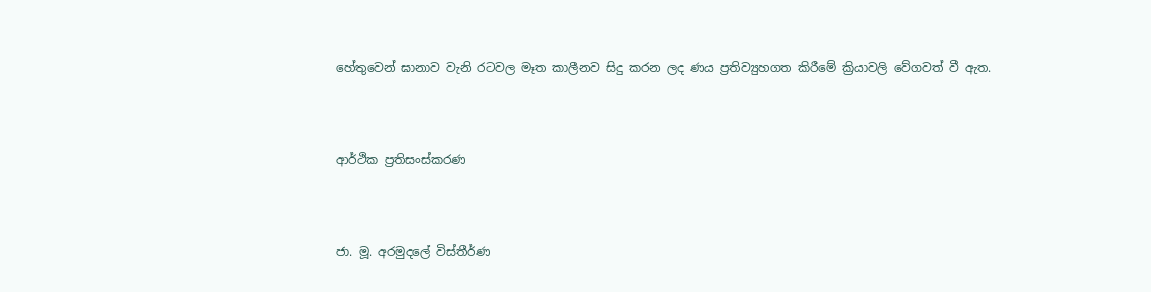හේතුවෙන් ඝානාව වැනි රටවල මෑත කාලීනව සිදු කරන ලද ණය ප්‍රතිව්‍යුහගත කිරීමේ ක්‍රියාවලි වේගවත් වී ඇත.



ආර්ථික ප්‍රතිසංස්කරණ



ජා. මූ. අරමුදලේ විස්තීර්ණ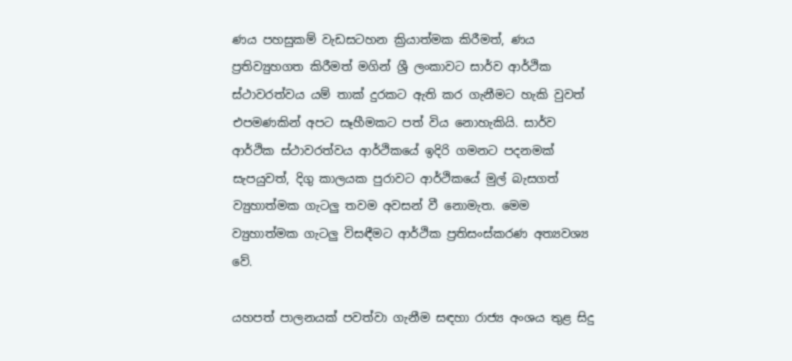ණය පහසුකම් වැඩසටහන ක්‍රියාත්මක කිරීමත්, ණය ප්‍රතිව්‍යුහගත කිරීමත් මගින් ශ්‍රී ලංකාවට සාර්ව ආර්ථික ස්ථාවරත්වය යම් තාක් දුරකට ඇති කර ගැනීමට හැකි වුවත් එපමණකින් අපට සෑහීමකට පත් විය නොහැකියි. සාර්ව ආර්ථික ස්ථාවරත්වය ආර්ථිකයේ ඉදිරි ගමනට පදනමක් සැපයුවත්, දිගු කාලයක පුරාවට ආර්ථිකයේ මුල් බැසගත් ව්‍යුහාත්මක ගැටලු‍ තවම අවසන් වී නොමැත. මෙම ව්‍යුහාත්මක ගැටලු‍ විසඳීමට ආර්ථික ප්‍රතිසංස්කරණ අත්‍යවශ්‍ය වේ.

යහපත් පාලනයක් පවත්වා ගැනීම සඳහා රාජ්‍ය අංශය තුළ සිදු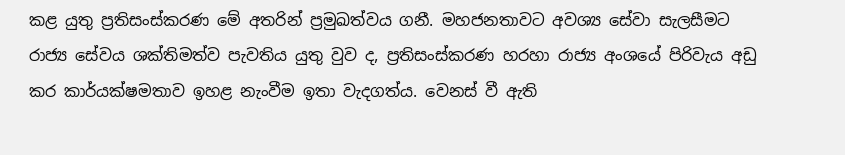කළ යුතු ප්‍රතිසංස්කරණ මේ අතරින් ප්‍රමුඛත්වය ගනී. මහජනතාවට අවශ්‍ය සේවා සැලසීමට රාජ්‍ය සේවය ශක්තිමත්ව පැවතිය යුතු වුව ද, ප්‍රතිසංස්කරණ හරහා රාජ්‍ය අංශයේ පිරිවැය අඩු කර කාර්යක්ෂමතාව ඉහළ නැංවීම ඉතා වැදගත්ය. වෙනස් වී ඇති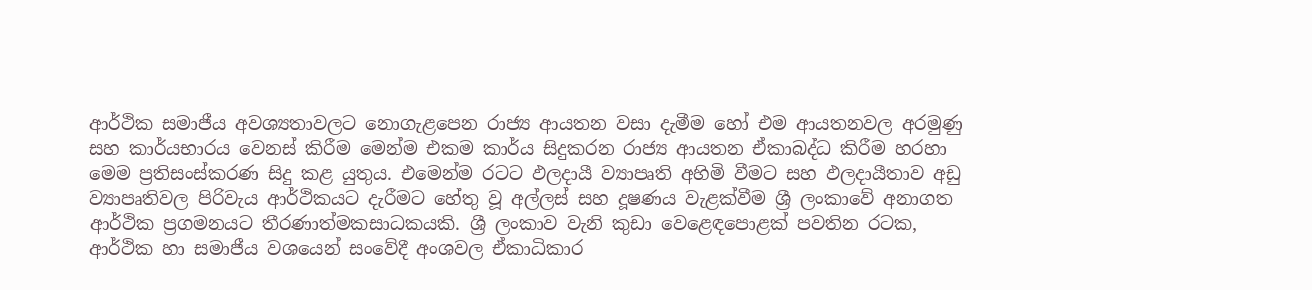ආර්ථික සමාජීය අවශ්‍යතාවලට නොගැළපෙන රාජ්‍ය ආයතන වසා දැමීම හෝ එම ආයතනවල අරමුණු සහ කාර්යභාරය වෙනස් කිරීම මෙන්ම එකම කාර්ය සිදුකරන රාජ්‍ය ආයතන ඒකාබද්ධ කිරීම හරහා මෙම ප්‍රතිසංස්කරණ සිදු කළ යුතුය. එමෙන්ම රටට ඵලදායී ව්‍යාපෘති අහිමි වීමට සහ ඵලදායීතාව අඩු ව්‍යාපෘතිවල පිරිවැය ආර්ථිකයට දැරීමට හේතු වූ අල්ලස් සහ දූෂණය වැළක්වීම ශ්‍රී ලංකාවේ අනාගත ආර්ථික ප්‍රගමනයට තීරණාත්මකසාධකයකි. ශ්‍රී ලංකාව වැනි කුඩා වෙළෙඳපොළක් පවතින රටක, ආර්ථික හා සමාජීය වශයෙන් සංවේදී අංශවල ඒකාධිකාර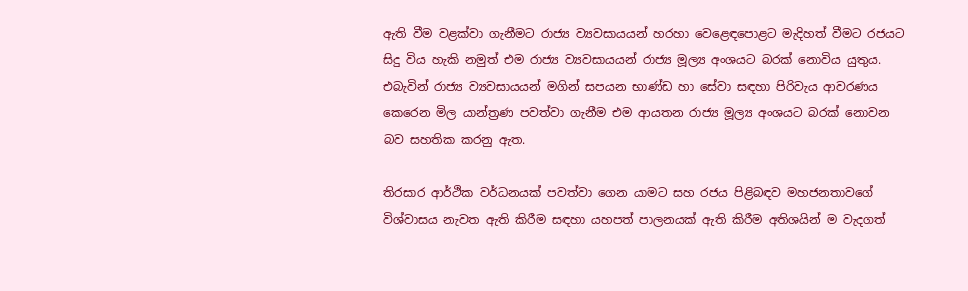ඇති වීම වළක්වා ගැනීමට රාජ්‍ය ව්‍යවසායයන් හරහා වෙළෙඳපොළට මැදිහත් වීමට රජයට සිදු විය හැකි නමුත් එම රාජ්‍ය ව්‍යවසායයන් රාජ්‍ය මූල්‍ය අංශයට බරක් නොවිය යුතුය. එබැවින් රාජ්‍ය ව්‍යවසායයන් මගින් සපයන භාණ්ඩ හා සේවා සඳහා පිරිවැය ආවරණය කෙරෙන මිල යාන්ත්‍රණ පවත්වා ගැනීම එම ආයතන රාජ්‍ය මූල්‍ය අංශයට බරක් නොවන බව සහතික කරනු ඇත.

තිරසාර ආර්ථික වර්ධනයක් පවත්වා ගෙන යාමට සහ රජය පිළිබඳව මහජනතාවගේ විශ්වාසය නැවත ඇති කිරීම සඳහා යහපත් පාලනයක් ඇති කිරීම අතිශයින් ම වැදගත්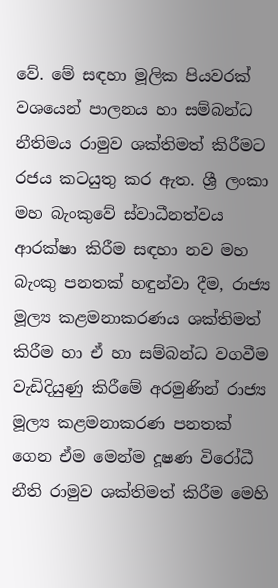වේ. මේ සඳහා මූලික පියවරක් වශයෙන් පාලනය හා සම්බන්ධ නීතිමය රාමුව ශක්තිමත් කිරීමට රජය කටයුතු කර ඇත. ශ්‍රී ලංකා මහ බැංකුවේ ස්වාධීනත්වය ආරක්ෂා කිරීම සඳහා නව මහ බැංකු පනතක් හඳුන්වා දීම, රාජ්‍ය මූල්‍ය කළමනාකරණය ශක්තිමත් කිරීම හා ඒ හා සම්බන්ධ වගවීම වැඩිදියුණු කිරීමේ අරමුණින් රාජ්‍ය මූල්‍ය කළමනාකරණ පනතක් ගෙන ඒම මෙන්ම දූෂණ විරෝධී නීති රාමුව ශක්තිමත් කිරීම මෙහි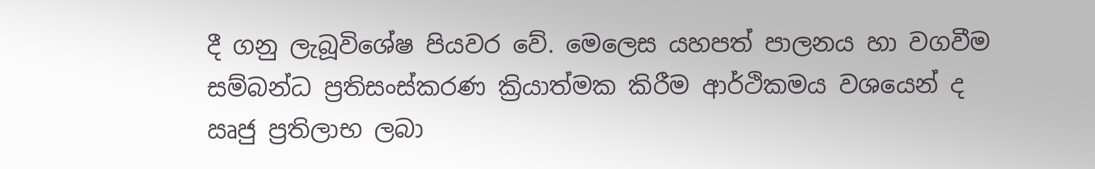දී ගනු ලැබූවිශේෂ පියවර වේ. මෙලෙස යහපත් පාලනය හා වගවීම සම්බන්ධ ප්‍රතිසංස්කරණ ක්‍රියාත්මක කිරීම ආර්ථිකමය වශයෙන් ද ඍජු ප්‍රතිලාභ ලබා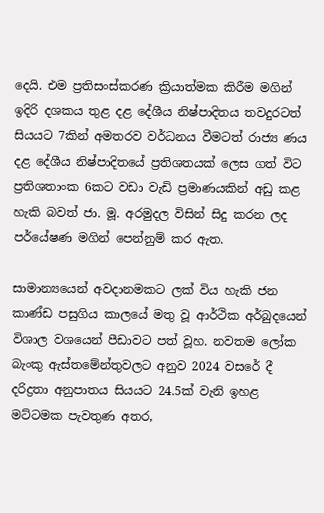දෙයි. එම ප්‍රතිසංස්කරණ ක්‍රියාත්මක කිරීම මගින් ඉදිරි දශකය තුළ දළ දේශීය නිෂ්පාදිතය තවදුරටත් සියයට 7කින් අමතරව වර්ධනය වීමටත් රාජ්‍ය ණය දළ දේශීය නිෂ්පාදිතයේ ප්‍රතිශතයක් ලෙස ගත් විට ප්‍රතිශතාංක 6කට වඩා වැඩි ප්‍රමාණයකින් අඩු කළ හැකි බවත් ජා. මූ. අරමුදල විසින් සිදු කරන ලද පර්යේෂණ මගින් පෙන්නුම් කර ඇත.

සාමාන්‍යයෙන් අවදානමකට ලක් විය හැකි ජන කාණ්ඩ පසුගිය කාලයේ මතු වූ ආර්ථික අර්බුදයෙන් විශාල වශයෙන් පීඩාවට පත් වූහ. නවතම ලෝක බැංකු ඇස්තමේන්තුවලට අනුව 2024 වසරේ දී දරිද්‍රතා අනුපාතය සියයට 24.5ක් වැනි ඉහළ මට්ටමක පැවතුණ අතර,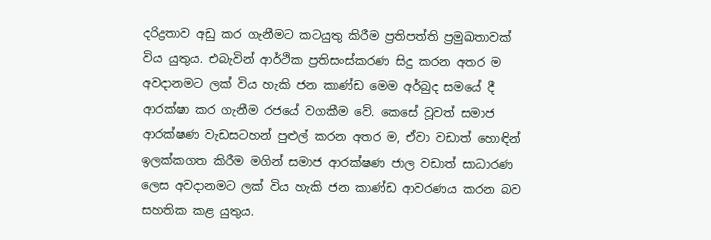දරිද්‍රතාව අඩු කර ගැනීමට කටයුතු කිරීම ප්‍රතිපත්ති ප්‍රමුඛතාවක් විය යුතුය. එබැවින් ආර්ථික ප්‍රතිසංස්කරණ සිදු කරන අතර ම අවදානමට ලක් විය හැකි ජන කාණ්ඩ මෙම අර්බුද සමයේ දී ආරක්ෂා කර ගැනීම රජයේ වගකීම වේ. කෙසේ වූවත් සමාජ ආරක්ෂණ වැඩසටහන් පුළුල් කරන අතර ම, ඒවා වඩාත් හොඳින් ඉලක්කගත කිරීම මගින් සමාජ ආරක්ෂණ ජාල වඩාත් සාධාරණ ලෙස අවදානමට ලක් විය හැකි ජන කාණ්ඩ ආවරණය කරන බව සහතික කළ යුතුය.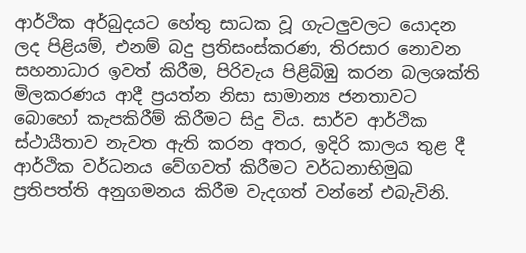ආර්ථික අර්බුදයට හේතු සාධක වූ ගැටලු‍වලට යොදන ලද පිළියම්, එනම් බදු ප්‍රතිසංස්කරණ, තිරසාර නොවන සහනාධාර ඉවත් කිරීම, පිරිවැය පිළිබිඹු කරන බලශක්ති මිලකරණය ආදී ප්‍රයත්න නිසා සාමාන්‍ය ජනතාවට බොහෝ කැපකිරීම් කිරීමට සිදු විය. සාර්ව ආර්ථික ස්ථායීතාව නැවත ඇති කරන අතර, ඉදිරි කාලය තුළ දී ආර්ථික වර්ධනය වේගවත් කිරීමට වර්ධනාභිමුඛ ප්‍රතිපත්ති අනුගමනය කිරීම වැදගත් වන්නේ එබැවිනි.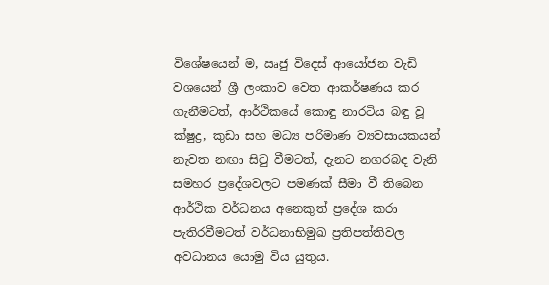විශේෂයෙන් ම, ඍජු විදෙස් ආයෝජන වැඩි වශයෙන් ශ්‍රී ලංකාව වෙත ආකර්ෂණය කර ගැනීමටත්, ආර්ථිකයේ කොඳු නාරටිය බඳු වූ ක්ෂුද්‍ර, කුඩා සහ මධ්‍ය පරිමාණ ව්‍යවසායකයන් නැවත නඟා සිටු වීමටත්, දැනට නගරබද වැනි සමහර ප්‍රදේශවලට පමණක් සීමා වී තිබෙන ආර්ථික වර්ධනය අනෙකුත් ප්‍රදේශ කරා පැතිරවීමටත් වර්ධනාභිමුඛ ප්‍රතිපත්තිවල අවධානය යොමු විය යුතුය.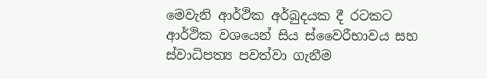මෙවැනි ආර්ථික අර්බුදයක දී රටකට ආර්ථික වශයෙන් සිය ස්වෛරීභාවය සහ ස්වාධිපත්‍ය පවත්වා ගැනීම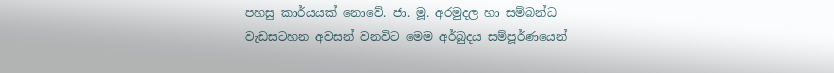පහසු කාර්යයක් නොවේ. ජා. මූ. අරමුදල හා සම්බන්ධ වැඩසටහන අවසන් වනවිට මෙම අර්බුදය සම්පූර්ණයෙන්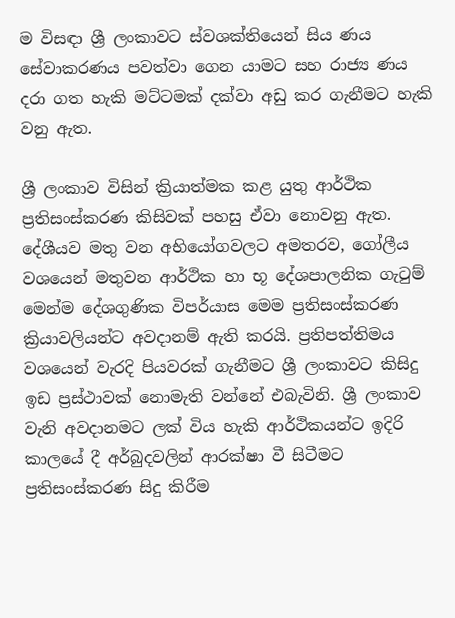ම විසඳා ශ්‍රී ලංකාවට ස්වශක්තියෙන් සිය ණය සේවාකරණය පවත්වා ගෙන යාමට සහ රාජ්‍ය ණය දරා ගත හැකි මට්ටමක් දක්වා අඩු කර ගැනීමට හැකි වනු ඇත.

ශ්‍රී ලංකාව විසින් ක්‍රියාත්මක කළ යුතු ආර්ථික ප්‍රතිසංස්කරණ කිසිවක් පහසු ඒවා නොවනු ඇත. දේශීයව මතු වන අභියෝගවලට අමතරව, ගෝලීය වශයෙන් මතුවන ආර්ථික හා භූ දේශපාලනික ගැටුම් මෙන්ම දේශගුණික විපර්යාස මෙම ප්‍රතිසංස්කරණ ක්‍රියාවලියන්ට අවදානම් ඇති කරයි. ප්‍රතිපත්තිමය වශයෙන් වැරදි පියවරක් ගැනීමට ශ්‍රී ලංකාවට කිසිදු ඉඩ ප්‍රස්ථාවක් නොමැති වන්නේ එබැවිනි. ශ්‍රී ලංකාව වැනි අවදානමට ලක් විය හැකි ආර්ථිකයන්ට ඉදිරි කාලයේ දී අර්බුදවලින් ආරක්ෂා වී සිටීමට ප්‍රතිසංස්කරණ සිදු කිරීම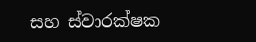සහ ස්වාරක්ෂක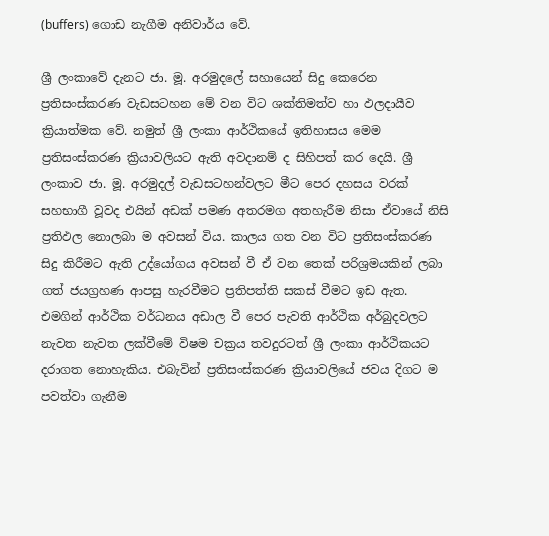(buffers) ගොඩ නැගීම අනිවාර්ය වේ.

ශ්‍රී ලංකාවේ දැනට ජා. මූ. අරමුදලේ සහායෙන් සිදු කෙරෙන ප්‍රතිසංස්කරණ වැඩසටහන මේ වන විට ශක්තිමත්ව හා ඵලදායීව ක්‍රියාත්මක වේ. නමුත් ශ්‍රී ලංකා ආර්ථිකයේ ඉතිහාසය මෙම ප්‍රතිසංස්කරණ ක්‍රියාවලියට ඇති අවදානම් ද සිහිපත් කර දෙයි. ශ්‍රී ලංකාව ජා. මූ. අරමුදල් වැඩසටහන්වලට මීට පෙර දහසය වරක් සහභාගී වූවද එයින් අඩක් පමණ අතරමග අතහැරීම නිසා ඒවායේ නිසි ප්‍රතිඵල නොලබා ම අවසන් විය. කාලය ගත වන විට ප්‍රතිසංස්කරණ සිදු කිරීමට ඇති උද්යෝගය අවසන් වී ඒ වන තෙක් පරිශ්‍රමයකින් ලබා ගත් ජයග්‍රහණ ආපසු හැරවීමට ප්‍රතිපත්ති සකස් වීමට ඉඩ ඇත. එමගින් ආර්ථික වර්ධනය අඩාල වී පෙර පැවති ආර්ථික අර්බුදවලට නැවත නැවත ලක්වීමේ විෂම චක්‍රය තවදුරටත් ශ්‍රී ලංකා ආර්ථිකයට දරාගත නොහැකිය. එබැවින් ප්‍රතිසංස්කරණ ක්‍රියාවලියේ ජවය දිගට ම පවත්වා ගැනීම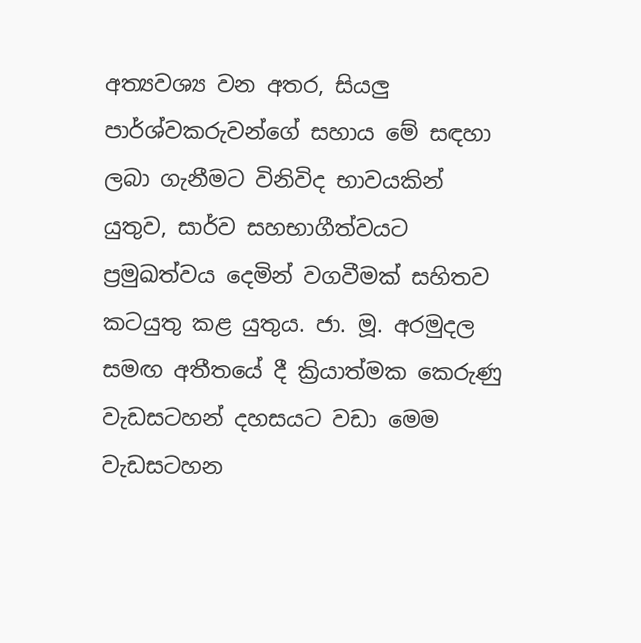අත්‍යවශ්‍ය වන අතර, සියලු‍ පාර්ශ්වකරුවන්ගේ සහාය මේ සඳහා ලබා ගැනීමට විනිවිද භාවයකින් යුතුව, සාර්ව සහභාගීත්වයට ප්‍රමුඛත්වය දෙමින් වගවීමක් සහිතව කටයුතු කළ යුතුය. ජා. මූ. අරමුදල සමඟ අතීතයේ දී ක්‍රියාත්මක කෙරුණු වැඩසටහන් දහසයට වඩා මෙම වැඩසටහන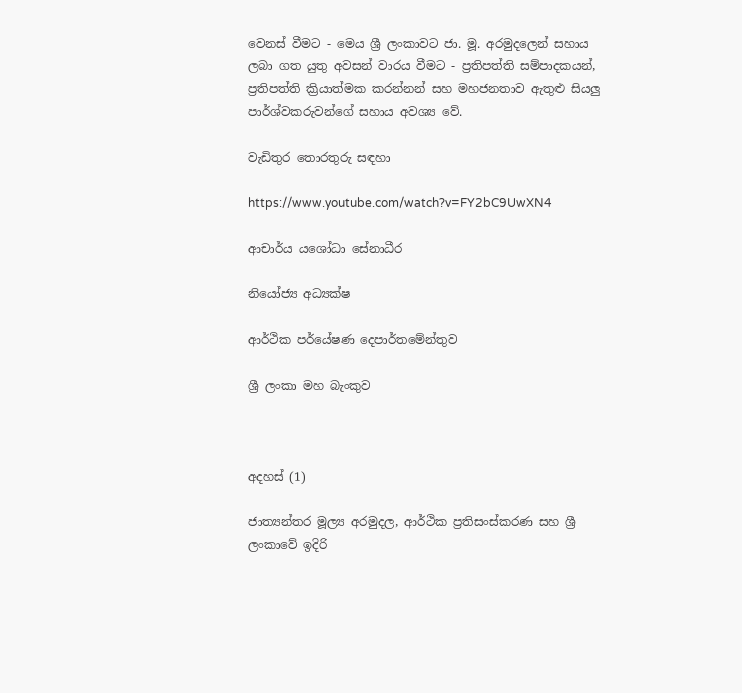වෙනස් වීමට - මෙය ශ්‍රී ලංකාවට ජා. මූ. අරමුදලෙන් සහාය ලබා ගත යුතු අවසන් වාරය වීමට - ප්‍රතිපත්ති සම්පාදකයන්, ප්‍රතිපත්ති ක්‍රියාත්මක කරන්නන් සහ මහජනතාව ඇතුළු සියලු‍ පාර්ශ්වකරුවන්ගේ සහාය අවශ්‍ය වේ.

වැඩිතුර තොරතුරු සඳහා

https://www.youtube.com/watch?v=FY2bC9UwXN4

ආචාර්ය යශෝධා සේනාධීර

නියෝජ්‍ය අධ්‍යක්ෂ

ආර්ථික පර්යේෂණ දෙපාර්තමේන්තුව

ශ්‍රී ලංකා මහ බැංකුව



අදහස් (1)

ජාත්‍යන්තර මූල්‍ය අරමුදල, ආර්ථික ප්‍රතිසංස්කරණ සහ ශ්‍රී ලංකාවේ ඉදිරි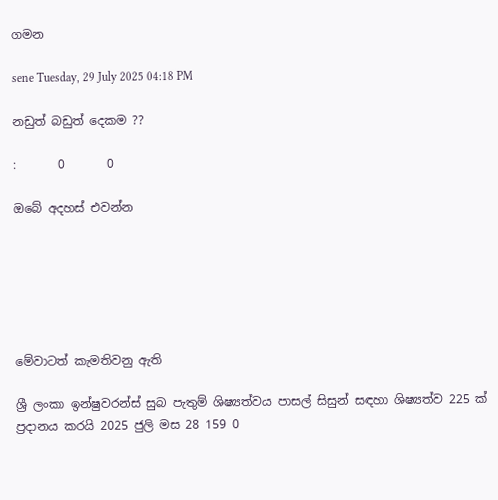ගමන

sene Tuesday, 29 July 2025 04:18 PM

නඩුත් බඩුත් දෙකම ??

:       0       0

ඔබේ අදහස් එවන්න






මේවාටත් කැමතිවනු ඇති

ශ්‍රී ලංකා ඉන්ෂුවරන්ස් සුබ පැතුම් ශිෂ්‍යත්වය පාසල් සිසුන් සඳහා ශිෂ්‍යත්ව 225 ක් ප්‍රදානය කරයි 2025 ජුලි මස 28 159 0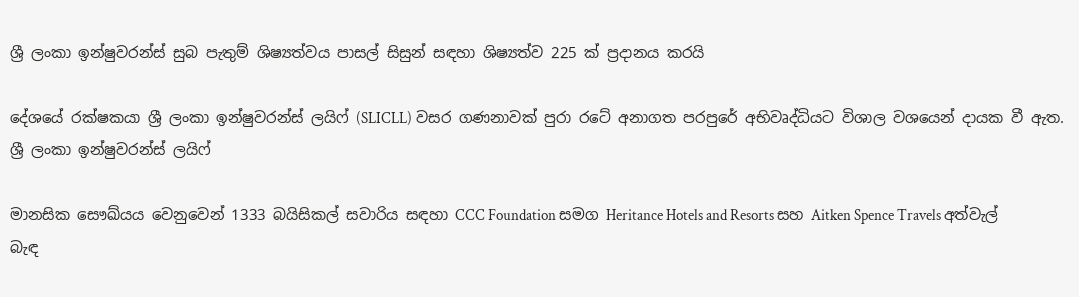ශ්‍රී ලංකා ඉන්ෂුවරන්ස් සුබ පැතුම් ශිෂ්‍යත්වය පාසල් සිසුන් සඳහා ශිෂ්‍යත්ව 225 ක් ප්‍රදානය කරයි

දේශයේ රක්ෂකයා ශ්‍රී ලංකා ඉන්ෂුවරන්ස් ලයිෆ් (SLICLL) වසර ගණනාවක් පුරා රටේ අනාගත පරපුරේ අභිවෘද්ධියට විශාල වශයෙන් දායක වී ඇත. ශ්‍රී ලංකා ඉන්ෂුවරන්ස් ලයිෆ්

මානසික සෞඛ්යය වෙනුවෙන් 1333 බයිසිකල් සවාරිය සඳහා CCC Foundation සමග Heritance Hotels and Resorts සහ Aitken Spence Travels අත්වැල් බැඳ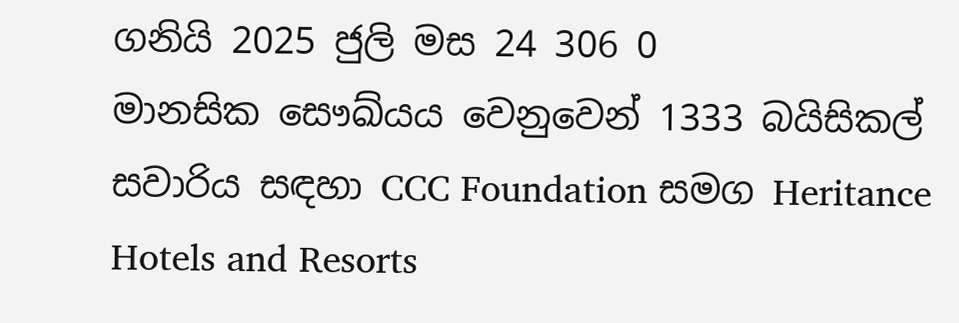ගනියි 2025 ජුලි මස 24 306 0
මානසික සෞඛ්යය වෙනුවෙන් 1333 බයිසිකල් සවාරිය සඳහා CCC Foundation සමග Heritance Hotels and Resorts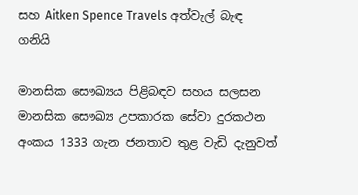සහ Aitken Spence Travels අත්වැල් බැඳ ගනියි

මානසික සෞඛ්‍යය පිළිබඳව සහය සලසන මානසික සෞඛ්‍ය උපකාරක සේවා දුරකථන අංකය 1333 ගැන ජනතාව තුළ වැඩි දැනුවත්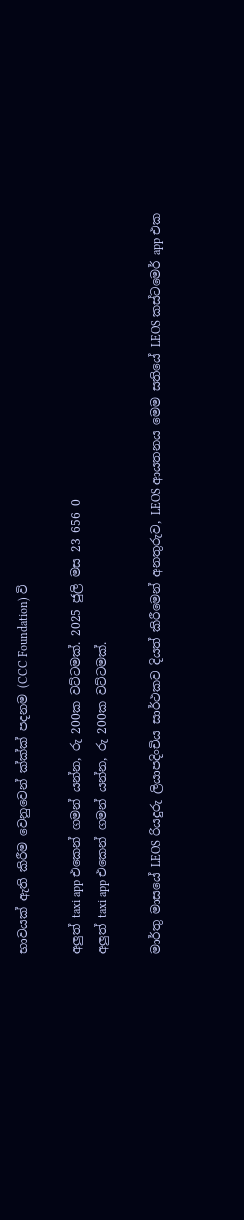භාවයක් ඇති කිරීම වෙනුවෙන් ක්‍ක්‍ක්‍ පදනම (CCC Foundation) වි

අලුත් taxi app එකෙන් ගමන් යන්න, රු 200ක වට්ටමක්. 2025 ජුලි මස 23 656 0
අලුත් taxi app එකෙන් ගමන් යන්න, රු 200ක වට්ටමක්.

මාර්තු මාසයේ LEOS රියදුරු ලියාපදිංචිය සාර්ථකව දියත් කිරීමෙන් අනතුරුව, LEOS ආයතනය මෙම සතියේ LEOS කස්ටමෙර් app එක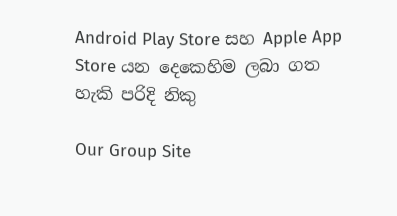Android Play Store සහ Apple App Store යන දෙකෙහිම ලබා ගත හැකි පරිදි නිකු

Our Group Site